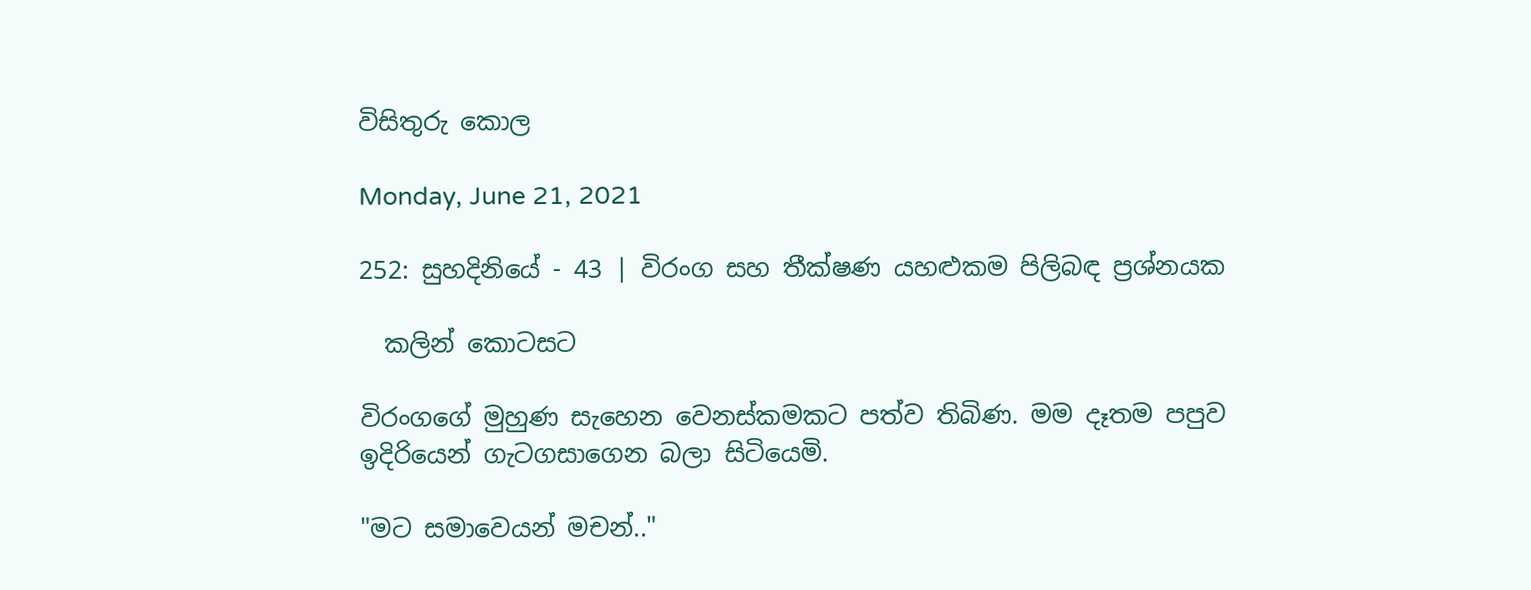විසිතුරු කොල

Monday, June 21, 2021

252: සුහදිනියේ - 43 | විරංග සහ තීක්ෂණ යහළුකම පිලිබඳ ප්‍රශ්නයක

  කලින් කොටසට

විරංගගේ මුහුණ සැහෙන වෙනස්කමකට පත්ව තිබිණ. මම දෑතම පපුව ඉදිරියෙන් ගැටගසාගෙන බලා සිටියෙමි.

"මට සමාවෙයන් මචන්.."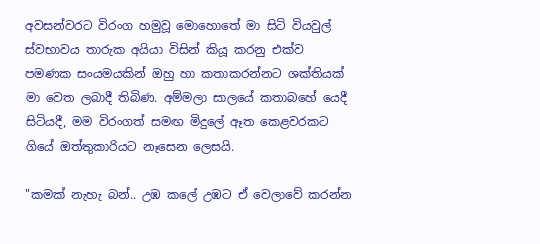අවසන්වරට විරංග හමුවූ මොහොතේ මා සිටි වියවුල් ස්වභාවය තාරුක අයියා විසින් කියූ කරනු එක්ව පමණක සංයමයකින් ඔහු හා කතාකරන්නට ශක්තියක් මා වෙත ලබාදී තිබිණ. අම්මලා සාලයේ කතාබහේ යෙදී සිටියදී, මම විරංගත් සමඟ මිදුලේ ඈත කෙළවරකට ගියේ ඔත්තුකාරියට නෑසෙන ලෙසයි.

"කමක් නැහැ බන්.. උඹ කලේ උඹට ඒ වෙලාවේ කරන්න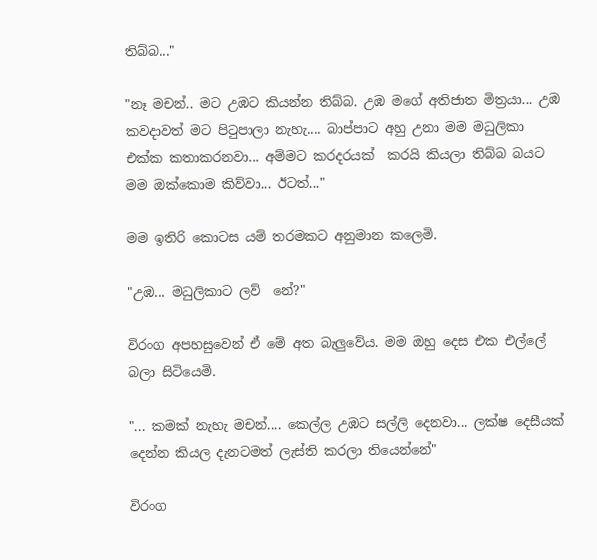තිබ්බ..."

"නෑ මචන්.. මට උඹට කියන්න තිබ්බ. උඹ මගේ අතිජාත මිත්‍රයා... උඹ කවදාවත් මට පිටුපාලා නැහැ.... බාප්පාට අහු උනා මම මධුලිකා එක්ක කතාකරනවා... අම්මට කරදරයක්  කරයි කියලා තිබ්බ බයට මම ඔක්කොම කිව්වා... ඊටත්..."

මම ඉතිරි කොටස යම් තරමකට අනුමාන කලෙමි.

"උඹ... මධුලිකාට ලව්  නේ?"

විරංග අපහසුවෙන් ඒ මේ අත බැලුවේය. මම ඔහු දෙස එක එල්ලේ බලා සිටියෙමි.

"... කමක් නැහැ මචන්.... කෙල්ල උඹට සල්ලි දෙනවා... ලක්ෂ දෙසීයක් දෙන්න කියල දැනටමත් ලැස්ති කරලා තියෙන්නේ"

විරංග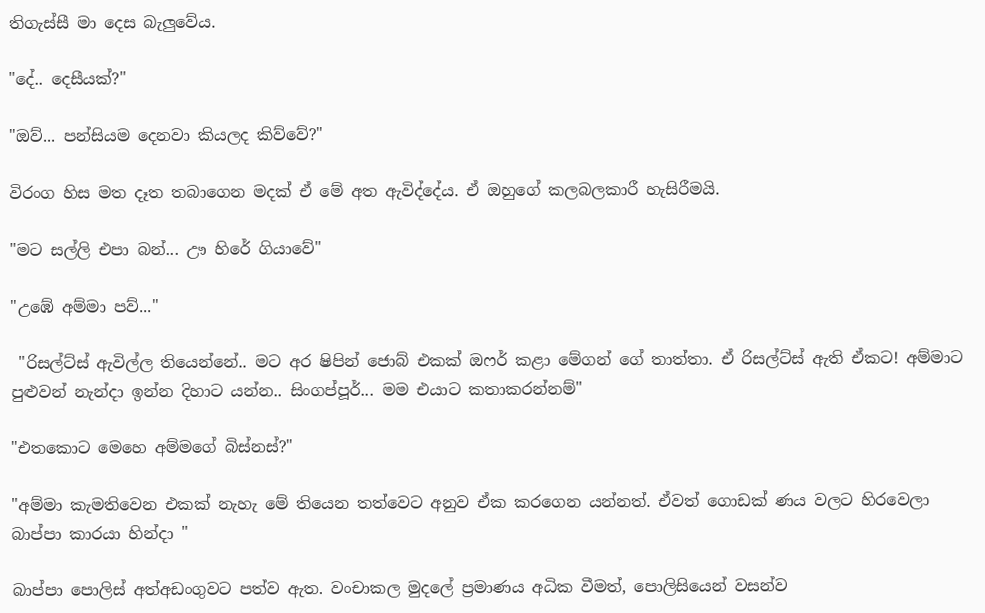තිගැස්සී මා දෙස බැලුවේය.

"දේ.. දෙසීයක්?"

"ඔව්... පන්සියම දෙනවා කියලද කිව්වේ?"

විරංග හිස මත දෑත තබාගෙන මදක් ඒ මේ අත ඇවිද්දේය. ඒ ඔහුගේ කලබලකාරී හැසිරීමයි.

"මට සල්ලි එපා බන්... ඌ හිරේ ගියාවේ"

"උඹේ අම්මා පව්..."

 "රිසල්ට්ස් ඇවිල්ල තියෙන්නේ.. මට අර ෂිපින් ජොබ් එකක් ඔෆර් කළා මේගන් ගේ තාත්තා. ඒ රිසල්ට්ස් ඇති ඒකට! අම්මාට පුළුවන් නැන්දා ඉන්න දිහාට යන්න.. සිංගප්පූර්... මම එයාට කතාකරන්නම්"

"එතකොට මෙහෙ අම්මගේ බිස්නස්?"

"අම්මා කැමතිවෙන එකක් නැහැ මේ තියෙන තත්වෙට අනුව ඒක කරගෙන යන්නත්. ඒවත් ගොඩක් ණය වලට හිරවෙලා බාප්පා කාරයා හින්දා "

බාප්පා පොලිස් අත්අඩංගුවට පත්ව ඇත. වංචාකල මුදලේ ප්‍රමාණය අධික වීමත්, පොලිසියෙන් වසන්ව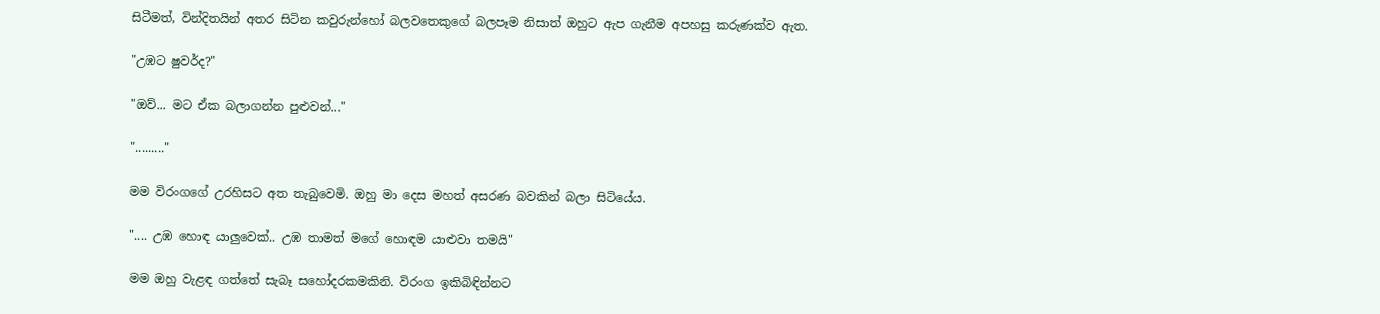සිටීමත්, වින්දිතයින් අතර සිටින කවුරුන්හෝ බලවතෙකුගේ බලපෑම නිසාත් ඔහුට ඇප ගැනීම අපහසු කරුණක්ව ඇත.

"උඹට ෂුවර්ද?"

"ඔව්... මට ඒක බලාගන්න පුළුවන්..."

"........."

මම විරංගගේ උරහිසට අත තැබුවෙමි. ඔහු මා දෙස මහත් අසරණ බවකින් බලා සිටියේය.

".... උඹ හොඳ යාලුවෙක්.. උඹ තාමත් මගේ හොඳම යාළුවා තමයි"

මම ඔහු වැළඳ ගත්තේ සැබෑ සහෝදරකමකිනි. විරංග ඉකිබිඳින්නට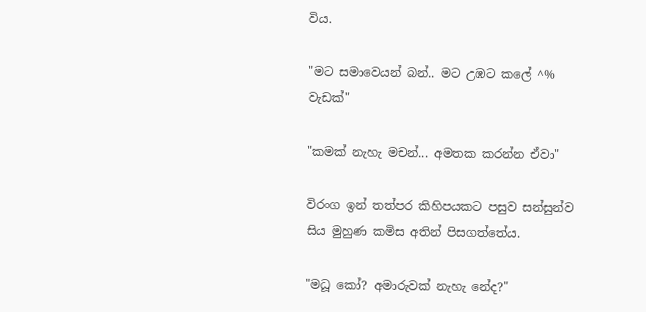විය.

"මට සමාවෙයන් බන්.. මට උඹට කලේ ^% වැඩක්"

"කමක් නැහැ මචන්... අමතක කරන්න ඒවා"

විරංග ඉන් තත්පර කිහිපයකට පසුව සන්සුන්ව සිය මුහුණ කමිස අතින් පිසගත්තේය.

"මධූ කෝ? අමාරුවක් නැහැ නේද?"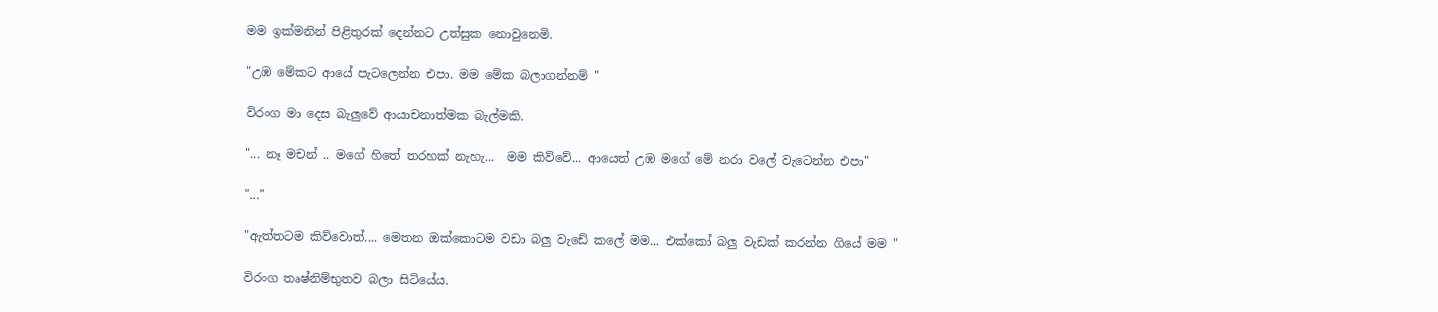මම ඉක්මනින් පිළිතුරක් දෙන්නට උත්සුක නොවුනෙමි.

"උඹ මේකට ආයේ පැටලෙන්න එපා. මම මේක බලාගන්නම් "

විරංග මා දෙස බැලුවේ ආයාචනාත්මක බැල්මකි.

"... නෑ මචන් .. මගේ හිතේ තරහක් නැහැ...  මම කිව්වේ... ආයෙත් උඹ මගේ මේ නරා වලේ වැටෙන්න එපා"

"..."

"ඇත්තටම කිව්වොත්.... මෙතන ඔක්කොටම වඩා බලු වැඩේ කලේ මම... එක්කෝ බලු වැඩක් කරන්න ගියේ මම "

විරංග තෘෂ්නිම්භුතව බලා සිටියේය.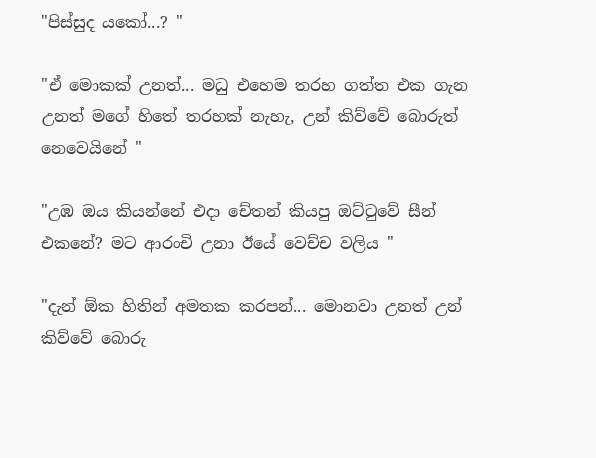"පිස්සුද යකෝ...? "

"ඒ මොකක් උනත්... මධු එහෙම තරහ ගත්ත එක ගැන උනත් මගේ හිතේ තරහක් නැහැ, උන් කිව්වේ බොරුත් නෙවෙයිනේ "

"උඹ ඔය කියන්නේ එදා චේතන් කියපු ඔට්ටුවේ සීන් එකනේ? මට ආරංචි උනා ඊයේ වෙච්ච වලිය "

"දැන් ඕක හිතින් අමතක කරපන්... මොනවා උනත් උන් කිව්වේ බොරු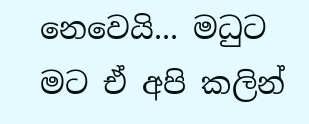නෙවෙයි... මධුට මට ඒ අපි කලින්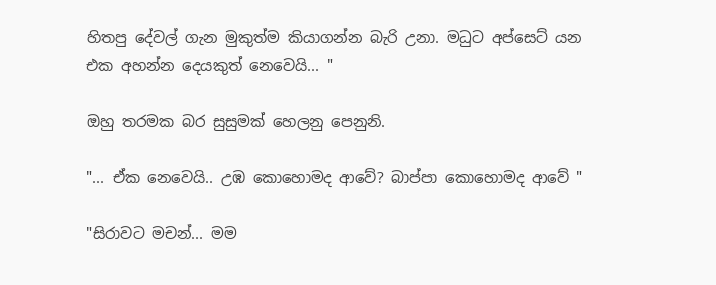හිතපු දේවල් ගැන මුකුත්ම කියාගන්න බැරි උනා. මධුට අප්සෙට් යන එක අහන්න දෙයකුත් නෙවෙයි... "

ඔහු තරමක බර සුසුමක් හෙලනු පෙනුනි.

"... ඒක නෙවෙයි.. උඹ කොහොමද ආවේ? බාප්පා කොහොමද ආවේ "

"සිරාවට මචන්... මම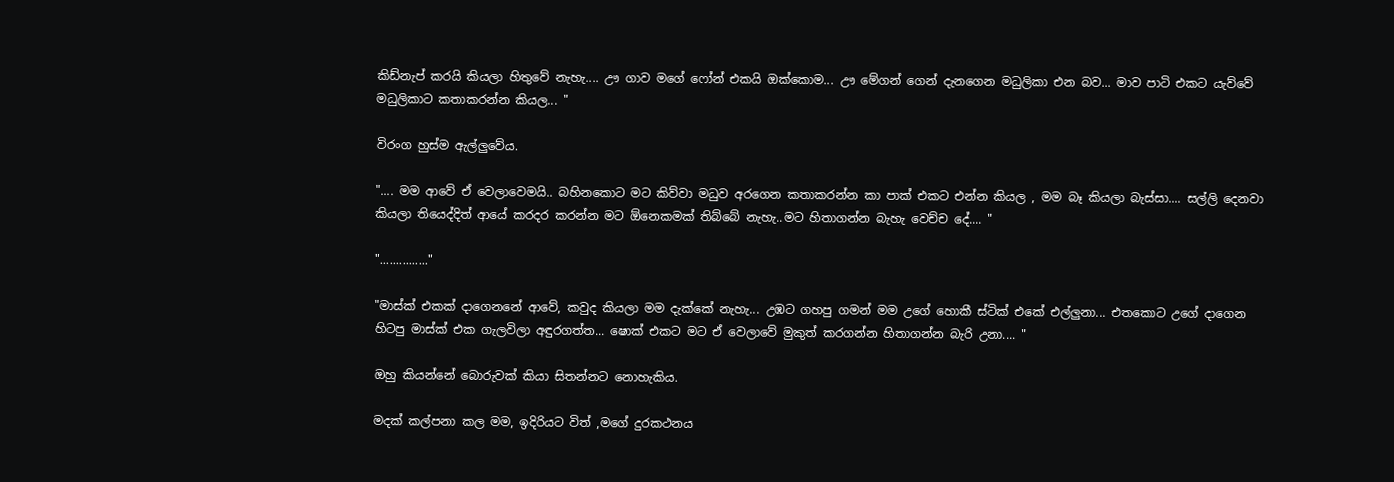කිඩ්නැප් කරයි කියලා හිතුවේ නැහැ.... ඌ ගාව මගේ ෆෝන් එකයි ඔක්කොම... ඌ මේගන් ගෙන් දැනගෙන මධුලිකා එන බව... මාව පාටි එකට යැව්වේ මධුලිකාට කතාකරන්න කියල... "

විරංග හුස්ම ඇල්ලුවේය.

".... මම ආවේ ඒ වෙලාවෙමයි.. බහිනකොට මට කිව්වා මධුව අරගෙන කතාකරන්න කා පාක් එකට එන්න කියල , මම බෑ කියලා බැස්සා.... සල්ලි දෙනවා කියලා තියෙද්දිත් ආයේ කරදර කරන්න මට ඕනෙකමක් තිබ්බේ නැහැ..මට හිතාගන්න බැහැ වෙච්ච දේ.... "

"..............."

"මාස්ක් එකක් දාගෙනනේ ආවේ, කවුද කියලා මම දැක්කේ නැහැ... උඹට ගහපු ගමන් මම උගේ හොකී ස්ටික් එකේ එල්ලුනා... එතකොට උගේ දාගෙන හිටපු මාස්ක් එක ගැලවිලා අඳුරගත්ත... ෂොක් එකට මට ඒ වෙලාවේ මුකුත් කරගන්න හිතාගන්න බැරි උනා.... "

ඔහු කියන්නේ බොරුවක් කියා සිතන්නට නොහැකිය.

මදක් කල්පනා කල මම, ඉදිරියට විත් ,මගේ දුරකථනය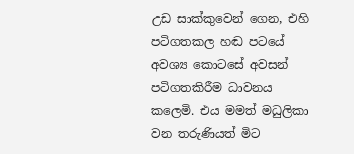උඩ සාක්කුවෙන් ගෙන, එහි පටිගතකල හඬ පටයේ අවශ්‍ය කොටසේ අවසන් පටිගතකිරීම ධාවනය කලෙමි. එය මමත් මධුලිකා වන තරුණියත් මිට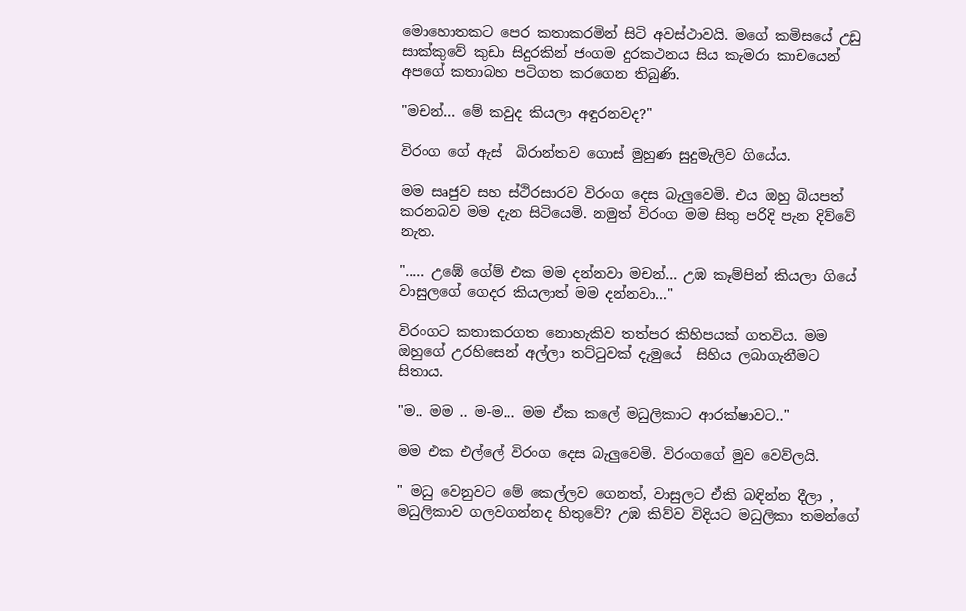මොහොතකට පෙර කතාකරමින් සිටි අවස්ථාවයි. මගේ කමිසයේ උඩු සාක්කුවේ කුඩා සිදුරකින් ජංගම දුරකථනය සිය කැමරා කාචයෙන් අපගේ කතාබහ පටිගත කරගෙන තිබුණි.

"මචන්... මේ කවුද කියලා අඳුරනවද?"

විරංග ගේ ඇස්  බිරාන්තව ගොස් මුහුණ සුදුමැලිව ගියේය.

මම සෘජුව සහ ස්ථිරසාරව විරංග දෙස බැලුවෙමි. එය ඔහු බියපත් කරනබව මම දැන සිටියෙමි. නමුත් විරංග මම සිතු පරිදි පැන දිව්වේ නැත.

"..... උඹේ ගේම් එක මම දන්නවා මචන්... උඹ කෑම්පින් කියලා ගියේ වාසුලගේ ගෙදර කියලාත් මම දන්නවා..."

විරංගට කතාකරගත නොහැකිව තත්පර කිහිපයක් ගතවිය. මම ඔහුගේ උරහිසෙන් අල්ලා තට්ටුවක් දැමුයේ  සිහිය ලබාගැනීමට සිතාය.

"ම.. මම .. ම-ම... මම ඒක කලේ මධුලිකාට ආරක්ෂාවට.."

මම එක එල්ලේ විරංග දෙස බැලුවෙමි. විරංගගේ මුව වෙව්ලයි.

" මධු වෙනුවට මේ කෙල්ලව ගෙනත්, වාසුලට ඒකි බඳින්න දීලා , මධුලිකාව ගලවගන්නද හිතුවේ? උඹ කිව්ව විදියට මධුලිකා තමන්ගේ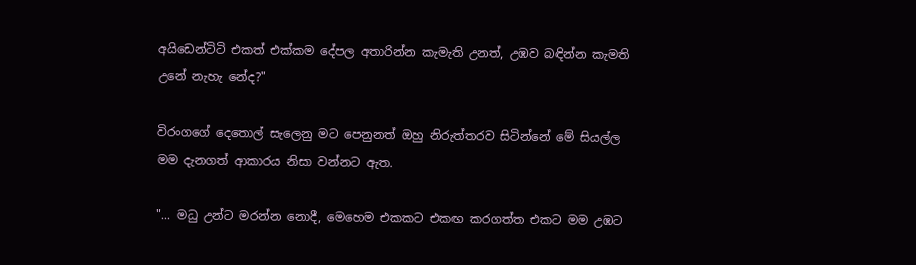අයිඩෙන්ටිටි එකත් එක්කම දේපල අතාරින්න කැමැති උනත්, උඹව බඳින්න කැමති උනේ නැහැ නේද?"

විරංගගේ දෙතොල් සැලෙනු මට පෙනුනත් ඔහු නිරුත්තරව සිටින්නේ මේ සියල්ල මම දැනගත් ආකාරය නිසා වන්නට ඇත.

"... මධු උන්ට මරන්න නොදී, මෙහෙම එකකට එකඟ කරගත්ත එකට මම උඹට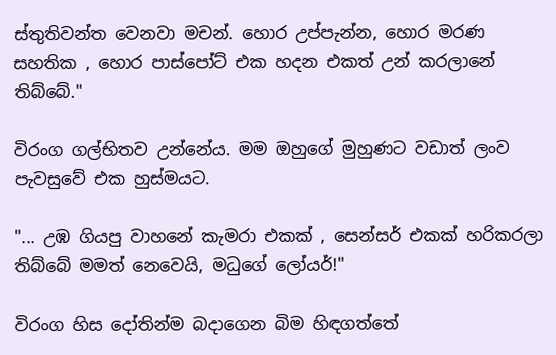ස්තුතිවන්ත වෙනවා මචන්. හොර උප්පැන්න, හොර මරණ සහතික , හොර පාස්පෝට් එක හදන එකත් උන් කරලානේ තිබ්බේ."

විරංග ගල්භිතව උන්නේය. මම ඔහුගේ මුහුණට වඩාත් ලංව පැවසුවේ එක හුස්මයට.

"... උඹ ගියපු වාහනේ කැමරා එකක් , සෙන්සර් එකක් හරිකරලා තිබ්බේ මමත් නෙවෙයි, මධුගේ ලෝයර්!"

විරංග හිස දෝතින්ම බදාගෙන බිම හිඳගත්තේ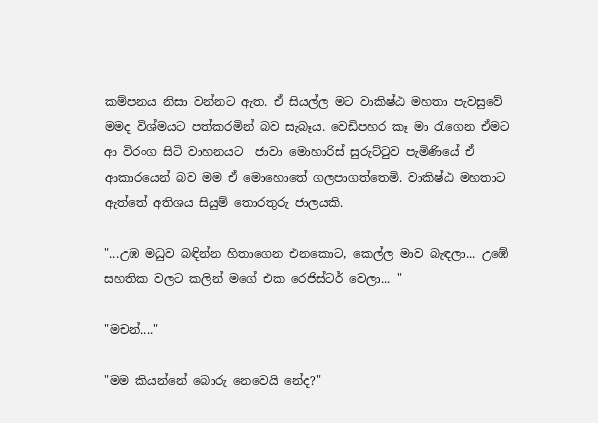කම්පනය නිසා වන්නට ඇත. ඒ සියල්ල මට වාකිෂ්ඨ මහතා පැවසුවේ මමද විශ්මයට පත්කරමින් බව සැබෑය. වෙඩිපහර කෑ මා රැගෙන ඒමට ආ විරංග සිටි වාහනයට  ජාවා මොහාරිස් සුරුට්ටුව පැමිණියේ ඒ ආකාරයෙන් බව මම ඒ මොහොතේ ගලපාගත්තෙමි. වාකිෂ්ඨ මහතාට ඇත්තේ අතිශය සියුම් තොරතුරු ජාලයකි.

"...උඹ මධුව බඳින්න හිතාගෙන එනකොට, කෙල්ල මාව බැඳලා... උඹේ සහතික වලට කලින් මගේ එක රෙජිස්ටර් වෙලා... "

"මචන්...."

"මම කියන්නේ බොරු නෙවෙයි නේද?"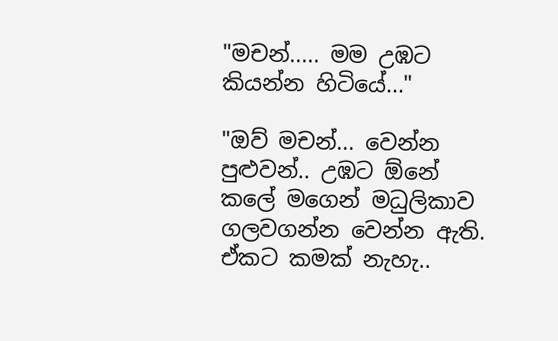"මචන්..... මම උඹට කියන්න හිටියේ..."

"ඔව් මචන්... වෙන්න පුළුවන්.. උඹට ඕනේ කලේ මගෙන් මධුලිකාව ගලවගන්න වෙන්න ඇති. ඒකට කමක් නැහැ..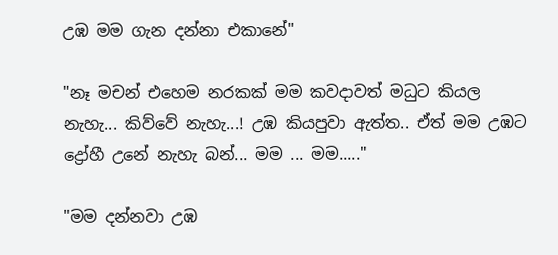උඹ මම ගැන දන්නා එකානේ"

"නෑ මචන් එහෙම නරකක් මම කවදාවත් මධුට කියල නැහැ... කිව්වේ නැහැ...! උඹ කියපුවා ඇත්ත.. ඒත් මම උඹට ද්‍රෝහී උනේ නැහැ බන්... මම ... මම....."

"මම දන්නවා උඹ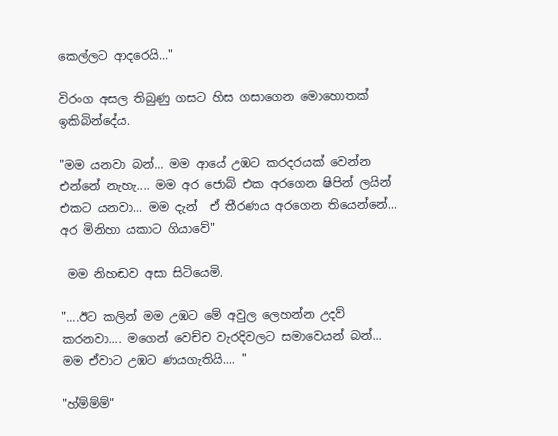කෙල්ලට ආදරෙයි..."

විරංග අසල තිබුණු ගසට හිස ගසාගෙන මොහොතක් ඉකිබින්දේය.

"මම යනවා බන්... මම ආයේ උඹට කරදරයක් වෙන්න එන්නේ නැහැ.... මම අර ජොබ් එක අරගෙන ෂිපින් ලයින් එකට යනවා... මම දැන්  ඒ තීරණය අරගෙන තියෙන්නේ... අර මිනිහා යකාට ගියාවේ"

 මම නිහඬව අසා සිටියෙමි.

"....ඊට කලින් මම උඹට මේ අවුල ලෙහන්න උදව් කරනවා.... මගෙන් වෙච්ච වැරදිවලට සමාවෙයන් බන්... මම ඒවාට උඹට ණයගැතියි.... "

"හ්ම්ම්ම්"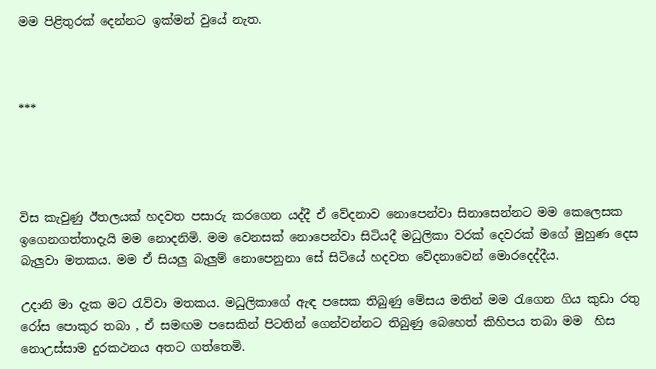මම පිළිතුරක් දෙන්නට ඉක්මන් වුයේ නැත.



***




විස කැවුණු ඊතලයක් හදවත පසාරු කරගෙන යද්දී ඒ වේදනාව නොපෙන්වා සිනාසෙන්නට මම කෙලෙසක ඉගෙනගත්තාදැයි මම නොදනිමි. මම වෙනසක් නොපෙන්වා සිටියදී මධුලිකා වරක් දෙවරක් මගේ මුහුණ දෙස බැලුවා මතකය. මම ඒ සියලු බැලුම් නොපෙනුනා සේ සිටියේ හදවත වේදනාවෙන් මොරදෙද්දීය.

උදානි මා දැක මට රැව්වා මතකය. මධුලිකාගේ ඇඳ පසෙක තිබුණු මේසය මතින් මම රැගෙන ගිය කුඩා රතු රෝස පොකුර තබා , ඒ සමඟම පසෙකින් පිටතින් ගෙන්වන්නට තිබුණු බෙහෙත් කිහිපය තබා මම  හිස නොඋස්සාම දුරකථනය අතට ගත්තෙමි.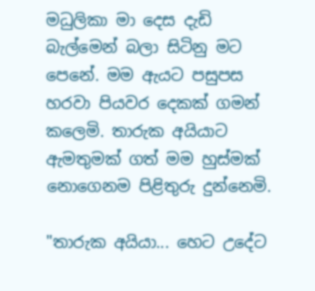මධුලිකා මා දෙස දැඩි බැල්මෙන් බලා සිටිනු මට පෙනේ. මම ඇයට පසුපස හරවා පියවර දෙකක් ගමන් කලෙමි. තාරුක අයියාට ඇමතුමක් ගත් මම හුස්මක් නොගෙනම පිළිතුරු දුන්නෙමි.

"තාරුක අයියා... හෙට උදේට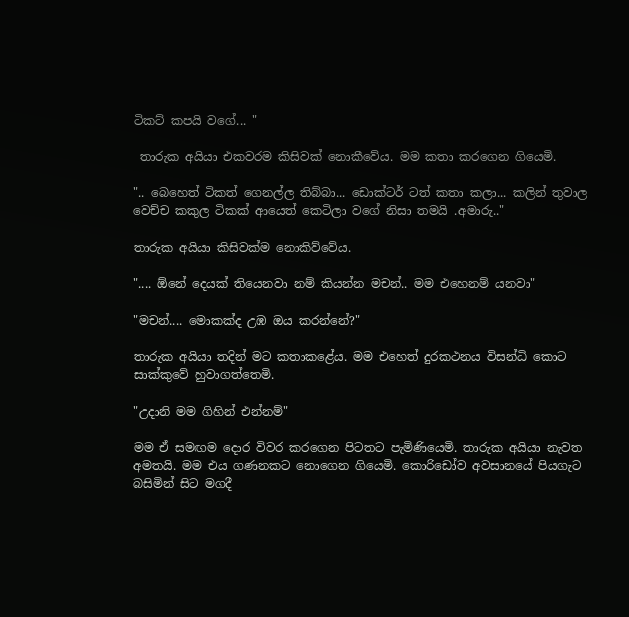ටිකට් කපයි වගේ... "

 තාරුක අයියා එකවරම කිසිවක් නොකීවේය. මම කතා කරගෙන ගියෙමි.

".. බෙහෙත් ටිකත් ගෙනල්ල තිබ්බා... ඩොක්ටර් ටත් කතා කලා... කලින් තුවාල වෙච්ච කකුල ටිකක් ආයෙත් කෙටිලා වගේ නිසා තමයි .අමාරු.."

තාරුක අයියා කිසිවක්ම නොකිව්වේය.

".... ඕනේ දෙයක් තියෙනවා නම් කියන්න මචන්.. මම එහෙනම් යනවා"

"මචන්.... මොකක්ද උඹ ඔය කරන්නේ?"

තාරුක අයියා තදින් මට කතාකළේය. මම එහෙත් දුරකථනය විසන්ධි කොට සාක්කුවේ හුවාගත්තෙමි.

"උදානි මම ගිහින් එන්නම්"

මම ඒ සමඟම දොර විවර කරගෙන පිටතට පැමිණියෙමි. තාරුක අයියා නැවත අමතයි. මම එය ගණනකට නොගෙන ගියෙමි. කොරිඩෝව අවසානයේ පියගැට බසිමින් සිට මගදී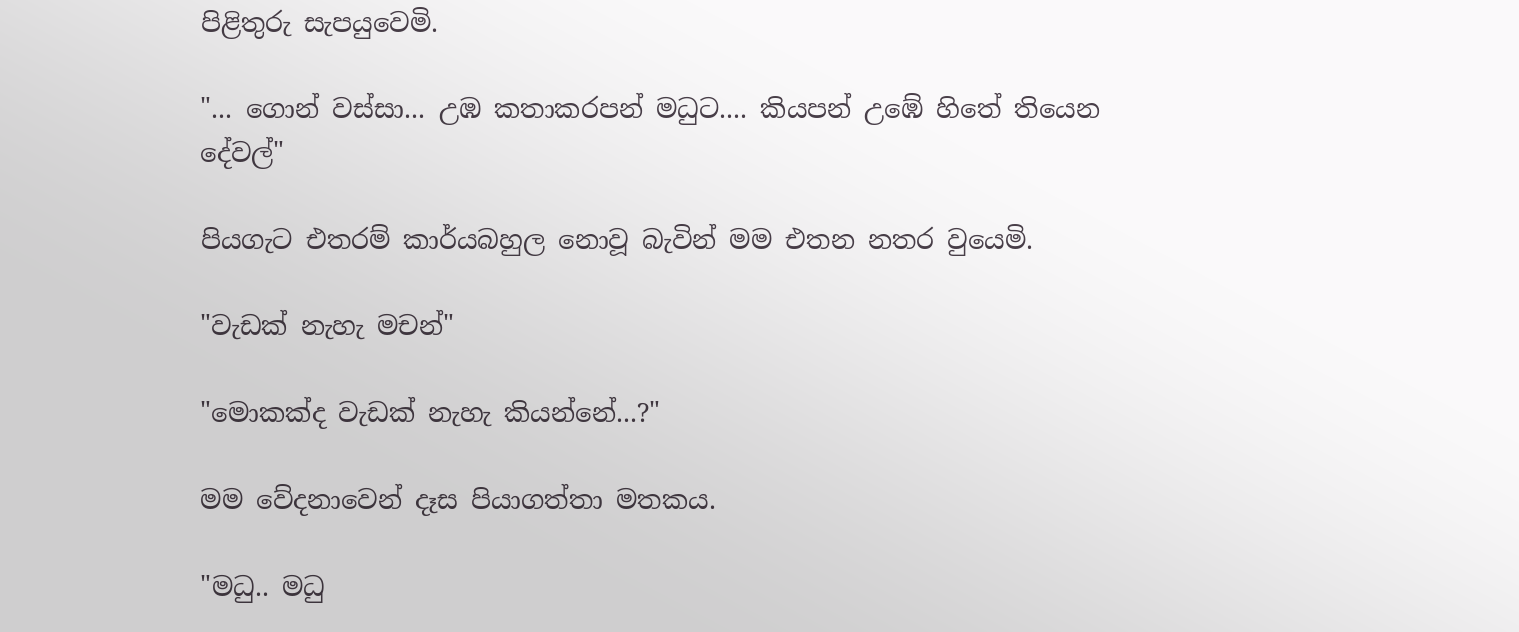පිළිතුරු සැපයුවෙමි.

"... ගොන් වස්සා... උඹ කතාකරපන් මධුට.... කියපන් උඹේ හිතේ තියෙන දේවල්"

පියගැට එතරම් කාර්යබහුල නොවූ බැවින් මම එතන නතර වුයෙමි.

"වැඩක් නැහැ මචන්"

"මොකක්ද වැඩක් නැහැ කියන්නේ...?"

මම වේදනාවෙන් දෑස පියාගත්තා මතකය.

"මධු.. මධු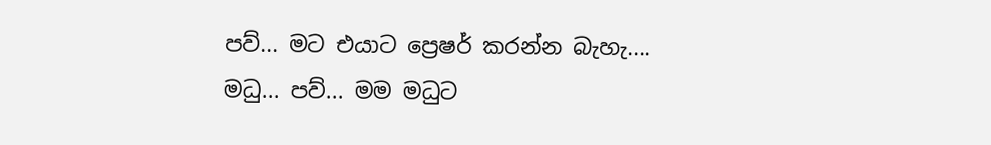පව්... මට එයාට ප්‍රෙෂර් කරන්න බැහැ.... මධු... පව්... මම මධුට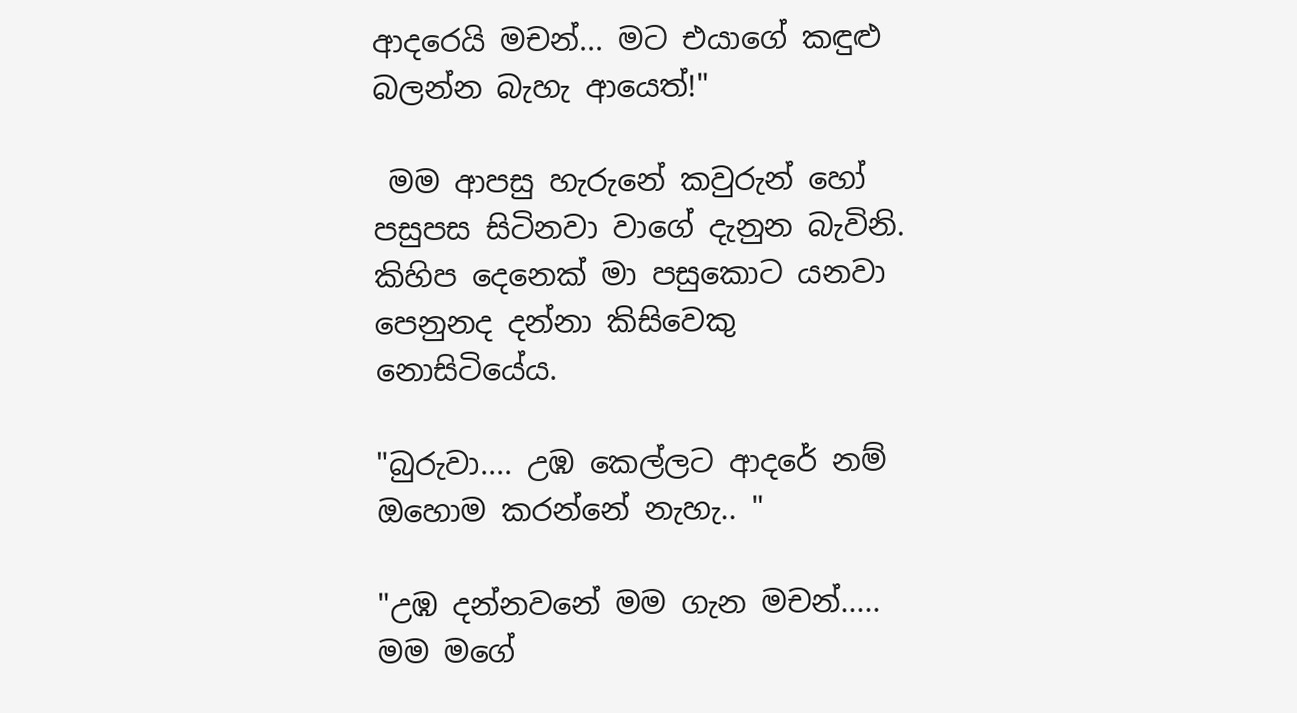ආදරෙයි මචන්... මට එයාගේ කඳුළු බලන්න බැහැ ආයෙත්!"

 මම ආපසු හැරුනේ කවුරුන් හෝ පසුපස සිටිනවා වාගේ දැනුන බැවිනි. කිහිප දෙනෙක් මා පසුකොට යනවා පෙනුනද දන්නා කිසිවෙකු නොසිටියේය.

"බුරුවා.... උඹ කෙල්ලට ආදරේ නම් ඔහොම කරන්නේ නැහැ.. "

"උඹ දන්නවනේ මම ගැන මචන්..... මම මගේ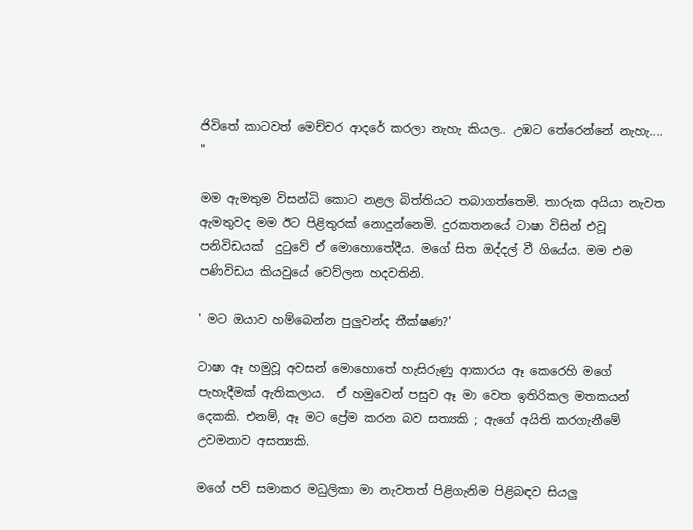ජිවිතේ කාටවත් මෙච්චර ආදරේ කරලා නැහැ කියල.. උඹට තේරෙන්නේ නැහැ.... "

මම ඇමතුම විසන්ධි කොට නළල බිත්තියට තබාගත්තෙමි. තාරුක අයියා නැවත ඇමතුවද මම ඊට පිළිතුරක් නොදුන්නෙමි. දුරකතනයේ ටාෂා විසින් එවූ පනිවිඩයක්  දුටුවේ ඒ මොහොතේදීය. මගේ සිත ඔද්දල් වී ගියේය. මම එම පණිවිඩය කියවුයේ වෙව්ලන හදවතිනි.

' මට ඔයාව හම්බෙන්න පුලුවන්ද තීක්ෂණ?'

ටාෂා ඈ හමුවූ අවසන් මොහොතේ හැසිරුණු ආකාරය ඈ කෙරෙහි මගේ පැහැදීමක් ඇතිකලාය.  ඒ හමුවෙන් පසුව ඈ මා වෙත ඉතිරිකල මතකයන් දෙකකි. එනම්, ඈ මට ප්‍රේම කරන බව සත්‍යකි ; ඇගේ අයිති කරගැනීමේ උවමනාව අසත්‍යකි.

මගේ පව් සමාකර මධුලිකා මා නැවතත් පිළිගැනිම පිළිබඳව සියලු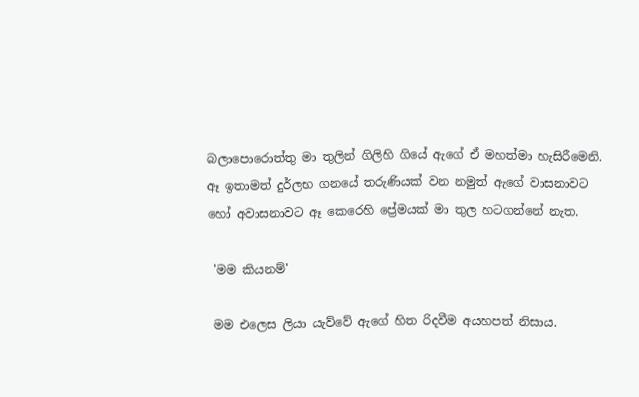බලාපොරොත්තු මා තුලින් ගිලිහි ගියේ ඇගේ ඒ මහත්මා හැසිරීමෙනි. ඈ ඉතාමත් දුර්ලභ ගනයේ තරුණියක් වන නමුත් ඇගේ වාසනාවට හෝ අවාසනාවට ඈ කෙරෙහි ප්‍රේමයක් මා තුල හටගන්නේ නැත.

 'මම කියනම්'

 මම එලෙස ලියා යැව්වේ ඇගේ හිත රිදවීම අයහපත් නිසාය.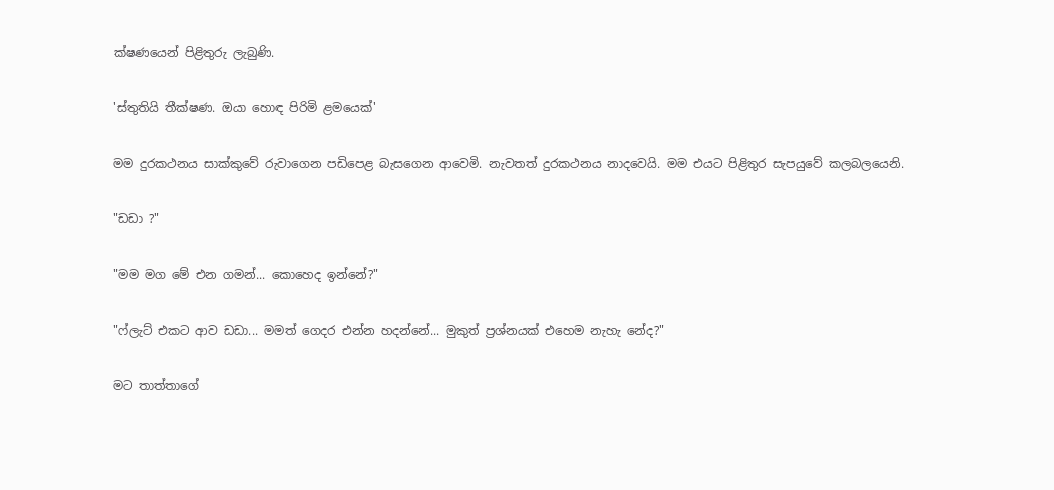ක්ෂණයෙන් පිළිතුරු ලැබුණි.

'ස්තුතියි තීක්ෂණ. ඔයා හොඳ පිරිමි ළමයෙක්'

මම දුරකථනය සාක්කුවේ රුවාගෙන පඩිපෙළ බැසගෙන ආවෙමි. නැවතත් දුරකථනය නාදවෙයි. මම එයට පිළිතුර සැපයුවේ කලබලයෙනි.

"ඩඩා ?"

"මම මග මේ එන ගමන්... කොහෙද ඉන්නේ?"

"ෆ්ලැට් එකට ආව ඩඩා... මමත් ගෙදර එන්න හදන්නේ... මුකුත් ප්‍රශ්නයක් එහෙම නැහැ නේද?"

මට තාත්තාගේ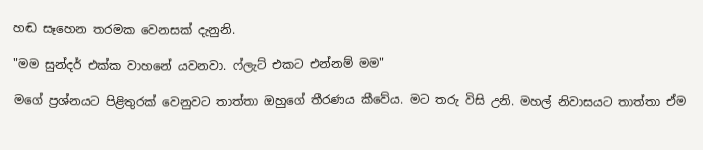හඬ සෑහෙන තරමක වෙනසක් දැනුනි.

"මම සුන්දර් එක්ක වාහනේ යවනවා. ෆ්ලැට් එකට එන්නම් මම"

මගේ ප්‍රශ්නයට පිළිතුරක් වෙනුවට තාත්තා ඔහුගේ තීරණය කීවේය. මට තරු විසි උනි. මහල් නිවාසයට තාත්තා ඒම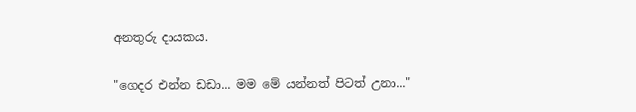අනතුරු දායකය.

"ගෙදර එන්න ඩඩා... මම මේ යන්නත් පිටත් උනා..."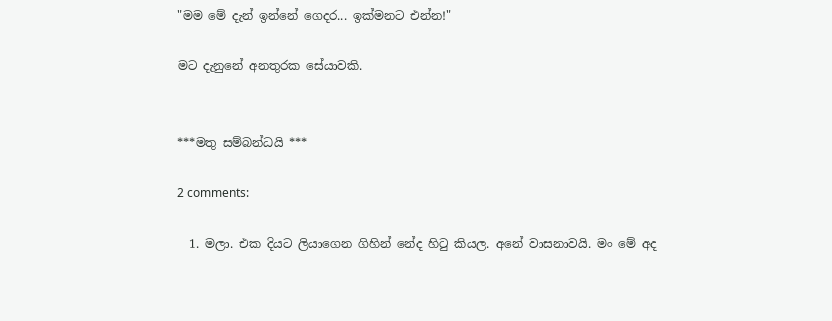"මම මේ දැන් ඉන්නේ ගෙදර... ඉක්මනට එන්න!"

මට දැනුනේ අනතුරක සේයාවකි.


***මතු සම්බන්ධයි ***

2 comments:

  1. මලා. එක දියට ලියාගෙන ගිහින් නේද හිටු කියල. අනේ වාසනාවයි. මං මේ අද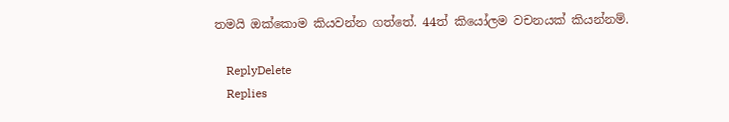තමයි ඔක්කොම කියවන්න ගත්තේ. 44ත් කියෝලම වචනයක් කියන්නම්.

    ReplyDelete
    Replies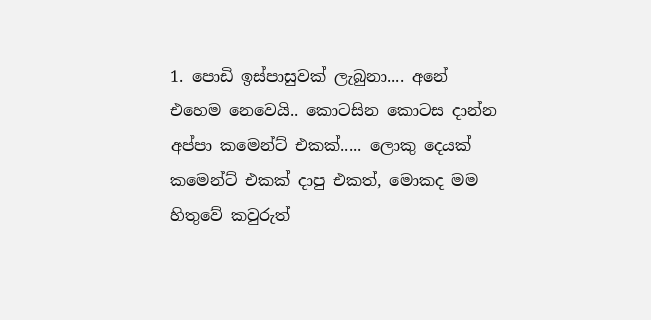1. පොඩි ඉස්පාසුවක් ලැබුනා.... අනේ එහෙම නෙවෙයි.. කොටසින කොටස දාන්න අප්පා කමෙන්ට් එකක්..... ලොකු දෙයක් කමෙන්ට් එකක් දාපු එකත්, මොකද මම හිතුවේ කවුරුත්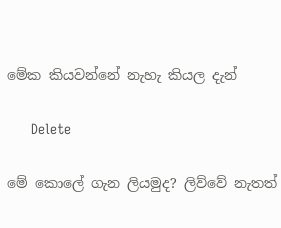මේක කියවන්නේ නැහැ කියල දැන්

      Delete

මේ කොලේ ගැන ලියමුද? ලිව්වේ නැතත්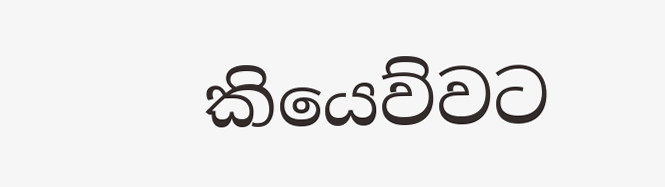කියෙව්වට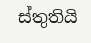ස්තුතියි